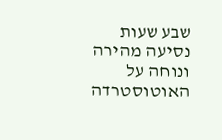שבע שעות נסיעה מהירה ונוחה על האוטוסטרדה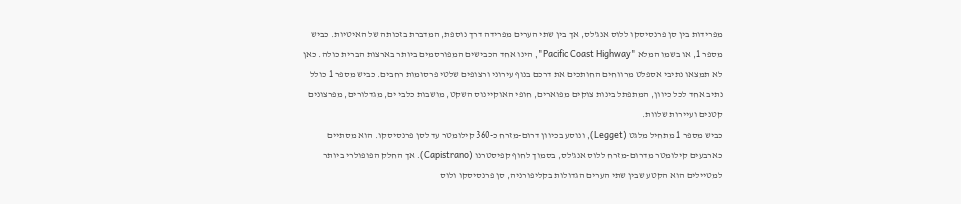מפרידות בין סן פרנסיסקו ללוס אנג'לס, אך בין שתי הערים מפרידה דרך נוספת, המדברת בזכותה של האיטיות. כביש מספר 1, או בשמו המלא "Pacific Coast Highway", הינו אחד הכבישים המפורסמים ביותר בארצות הברית כולה. כאן לא תמצאו נתיבי אספלט מרווחים החותכים את דרכם בנוף עירוני ורצופים שלטי פרסומות רחבים. כביש מספר 1 כולל נתיב אחד לכל כיוון, המתפתל בינות צוקים מפוארים, חופי האוקיינוס השקט, מושבות כלבי ים, מגדלורים, מפרצונים קטנים ועיירות שלוות.
כביש מספר 1 מתחיל מלגט (Legget), ונוסע בכיוון דרום-מזרח כ-360 קילומטר עד לסן פרנסיסקו. הוא מסתיים כארבעים קילומטר מדרום-מזרח ללוס אנג'לס, בסמוך לחוף קפיסטרנו (Capistrano). אך החלק הפופולרי ביותר למטיילים הוא הקטע שבין שתי הערים הגדולות בקליפורניה, סן פרנסיסקו ולוס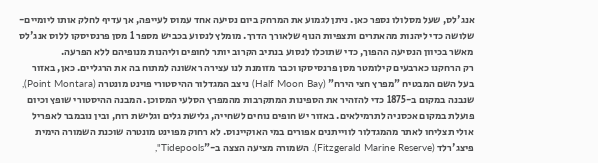אנג'לס, שעל מסלולו נספר כאן. ניתן לגמוע את המרחק ביום נסיעה אחד עמוס לעייפה, אך עדיף לחלק אותו ליומיים-שלושה כדי ליהנות מהאתרים ותצפיות הנוף שלאורך הדרך. מומלץ לנסוע בכביש מספר 1 מסן פרנסיסקו ללוס אנג'לס מאשר בכיוון הנסיעה ההפוך, כדי שתוכלו לנסוע בנתיב הקרוב יותר לחופים וליהנות מנופיהם ללא הפרעה.
רק הרחקנו כארבעים קילומטר מסן פרנסיסקו וכבר מזומנת לנו עצירה ראשונה למתוח בה את הרגליים. כאן, באזור בעל השם המבטיח "מפרץ חצי הירח" (Half Moon Bay) ניצב המגדלור ההיסטורי פוינט מונטרה (Point Montara), שנבנה במקום ב-1875 כדי להזהיר את הספינות המתקרבות מהמפרץ הסלעי המסוכן. המבנה ההיסטורי שופץ וכיום פועלת במקום אכסניה לתרמילאים. באזור יש חופים נוחים לשחייה, גלישת גלים וגלישת רוח, ובין נובמבר לאפריל אולי תצליחו לאתר מהמגדלור לווייתנים אפורים במי האוקיינוס. לא רחוק מפוינט מונטרה שוכנת השמורה הימית פיצג'רלד (Fitzgerald Marine Reserve). השמורה מציעה הצצה ב-"Tidepools",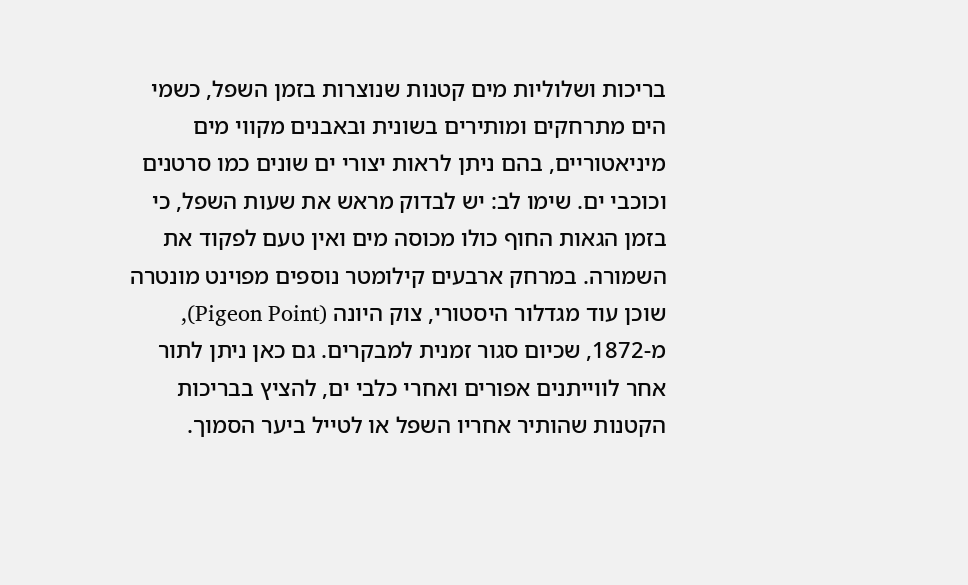בריכות ושלוליות מים קטנות שנוצרות בזמן השפל, כשמי הים מתרחקים ומותירים בשונית ובאבנים מקווי מים מיניאטוריים, בהם ניתן לראות יצורי ים שונים כמו סרטנים וכוכבי ים. שימו לב: יש לבדוק מראש את שעות השפל, כי בזמן הגאות החוף כולו מכוסה מים ואין טעם לפקוד את השמורה. במרחק ארבעים קילומטר נוספים מפוינט מונטרה שוכן עוד מגדלור היסטורי, צוק היונה (Pigeon Point), מ-1872, שכיום סגור זמנית למבקרים. גם כאן ניתן לתור אחר לווייתנים אפורים ואחרי כלבי ים, להציץ בבריכות הקטנות שהותיר אחריו השפל או לטייל ביער הסמוך.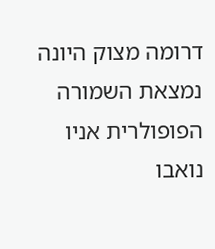דרומה מצוק היונה נמצאת השמורה הפופולרית אניו נואבו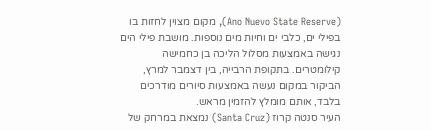(Ano Nuevo State Reserve), מקום מצוין לחזות בו בפילי ים, כלבי ים וחיות מים נוספות. מושבת פילי הים נגישה באמצעות מסלול הליכה בן כחמישה קילומטרים. בתקופת הרבייה, בין דצמבר למרץ, הביקור במקום נעשה באמצעות סיורים מודרכים בלבד, אותם מומלץ להזמין מראש.
העיר סנטה קרוז (Santa Cruz) נמצאת במרחק של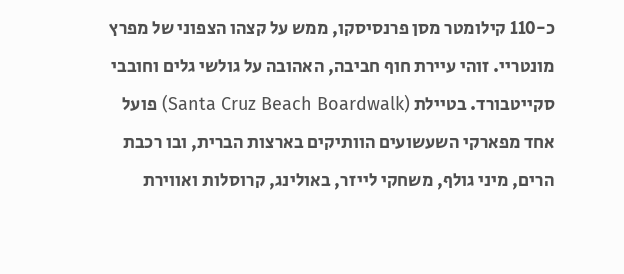כ-110 קילומטר מסן פרנסיסקו, ממש על קצהו הצפוני של מפרץ מונטריי. זוהי עיירת חוף חביבה, האהובה על גולשי גלים וחובבי סקייטבורד. בטיילת (Santa Cruz Beach Boardwalk) פועל אחד מפארקי השעשועים הוותיקים בארצות הברית, ובו רכבת הרים, מיני גולף, משחקי לייזר, באולינג, קרוסלות ואווירת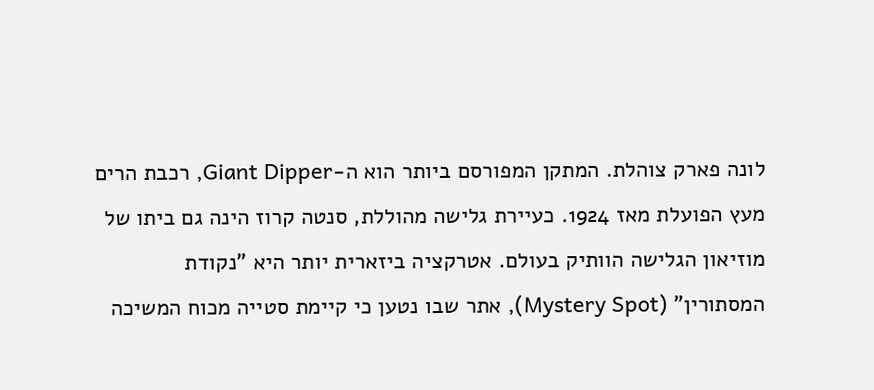לונה פארק צוהלת. המתקן המפורסם ביותר הוא ה-Giant Dipper, רכבת הרים מעץ הפועלת מאז 1924. כעיירת גלישה מהוללת, סנטה קרוז הינה גם ביתו של מוזיאון הגלישה הוותיק בעולם. אטרקציה ביזארית יותר היא "נקודת המסתורין" (Mystery Spot), אתר שבו נטען כי קיימת סטייה מכוח המשיכה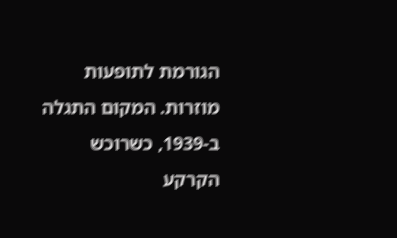הגורמת לתופעות מוזרות. המקום התגלה ב-1939, כשרוכש הקרקע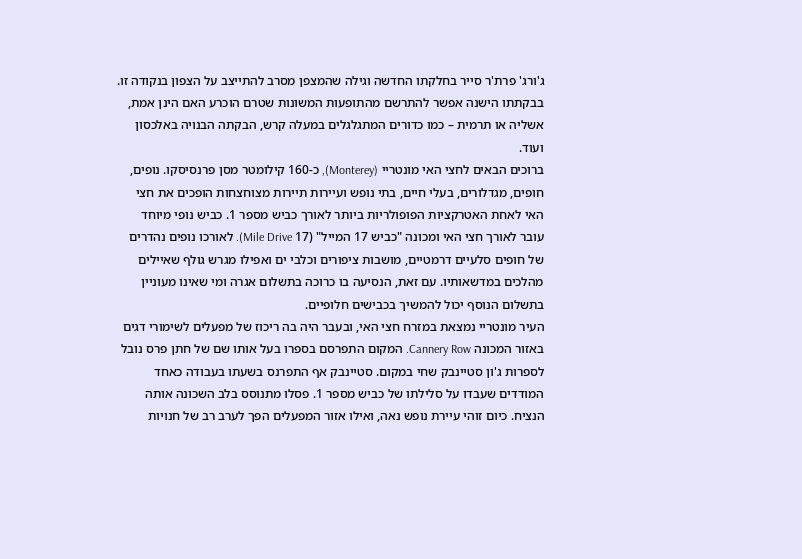ג'ורג' פרת'ר סייר בחלקתו החדשה וגילה שהמצפן מסרב להתייצב על הצפון בנקודה זו. בבקתתו הישנה אפשר להתרשם מהתופעות המשונות שטרם הוכרע האם הינן אמת, אשליה או תרמית – כמו כדורים המתגלגלים במעלה קרש, הבקתה הבנויה באלכסון ועוד.
ברוכים הבאים לחצי האי מונטריי (Monterey), כ-160 קילומטר מסן פרנסיסקו. נופים, חופים, מגדלורים, בעלי חיים, בתי נופש ועיירות תיירות מצוחצחות הופכים את חצי האי לאחת האטרקציות הפופולריות ביותר לאורך כביש מספר 1. כביש נופי מיוחד עובר לאורך חצי האי ומכונה "כביש 17 המייל" (17 Mile Drive). לאורכו נופים נהדרים של חופים סלעיים דרמטיים, מושבות ציפורים וכלבי ים ואפילו מגרש גולף שאיילים מהלכים במדשאותיו. עם זאת, הנסיעה בו כרוכה בתשלום אגרה ומי שאינו מעוניין בתשלום הנוסף יכול להמשיך בכבישים חלופיים.
העיר מונטריי נמצאת במזרח חצי האי, ובעבר היה בה ריכוז של מפעלים לשימורי דגים באזור המכונה Cannery Row. המקום התפרסם בספרו בעל אותו שם של חתן פרס נובל לספרות ג'ון סטיינבק שחי במקום. סטיינבק אף התפרנס בשעתו בעבודה כאחד המודדים שעבדו על סלילתו של כביש מספר 1. פסלו מתנוסס בלב השכונה אותה הנציח. כיום זוהי עיירת נופש נאה, ואילו אזור המפעלים הפך לערב רב של חנויות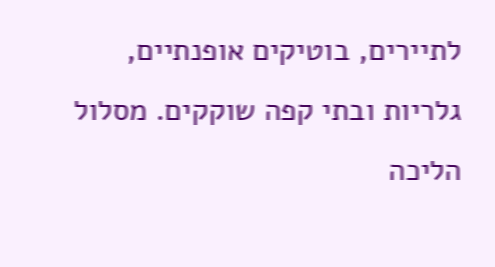לתיירים, בוטיקים אופנתיים, גלריות ובתי קפה שוקקים. מסלול הליכה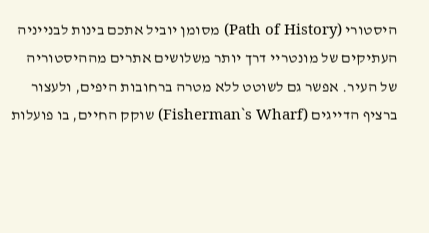היסטורי (Path of History) מסומן יוביל אתכם בינות לבנייניה העתיקים של מונטריי דרך יותר משלושים אתרים מההיסטוריה של העיר. אפשר גם לשוטט ללא מטרה ברחובות היפים, ולעצור ברציף הדייגים (Fisherman`s Wharf) שוקק החיים, בו פועלות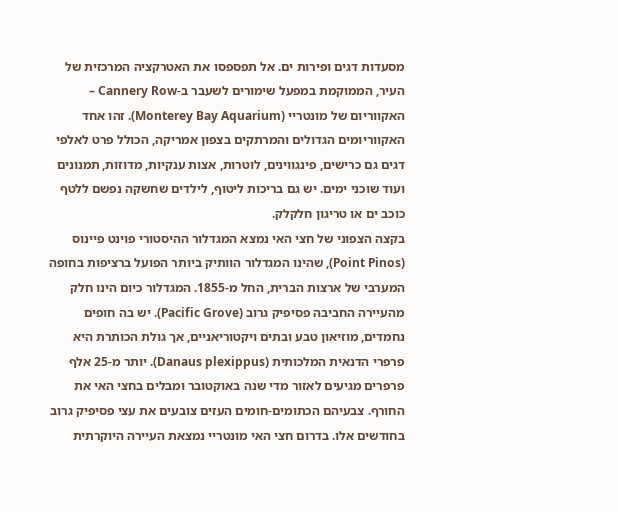מסעדות דגים ופירות ים. אל תפספסו את האטרקציה המרכזית של העיר, הממוקמת במפעל שימורים לשעבר ב-Cannery Row – האקווריום של מונטריי (Monterey Bay Aquarium). זהו אחד האקווריומים הגדולים והמרתקים בצפון אמריקה, הכולל פרט לאלפי דגים גם כרישים, פינגווינים, לוטרות, אצות ענקיות, מדוזות, תמנונים ועוד שוכני ימים. יש גם בריכות ליטוף, לילדים שחשקה נפשם ללטף כוכב ים או טריגון חלקלק.
בקצה הצפוני של חצי האי נמצא המגדלור ההיסטורי פוינט פיינוס (Point Pinos), שהינו המגדלור הוותיק ביותר הפועל ברציפות בחופה המערבי של ארצות הברית, החל מ-1855. המגדלור כיום הינו חלק מהעיירה החביבה פסיפיק גרוב (Pacific Grove). יש בה חופים נחמדים, מוזיאון טבע ובתים ויקטוריאניים, אך גולת הכותרת היא פרפרי הדנאית המלכותית (Danaus plexippus). יותר מ-25 אלף פרפרים מגיעים לאזור מדי שנה באוקטובר ומבלים בחצי האי את החורף. צבעיהם הכתומים-חומים העזים צובעים את עצי פסיפיק גרוב בחודשים אלו. בדרום חצי האי מונטריי נמצאת העיירה היוקרתית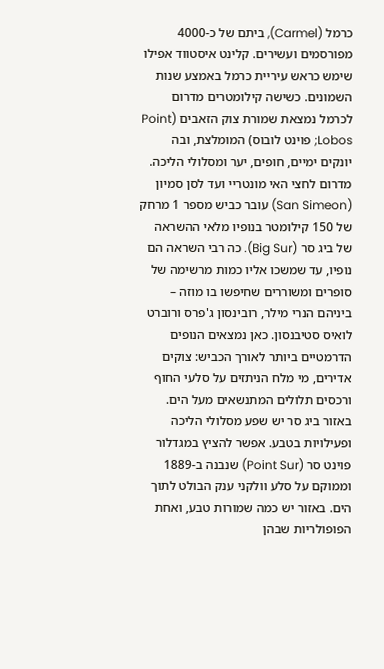כרמל (Carmel), ביתם של כ-4000 מפורסמים ועשירים. קלינט איסטווד אפילו שימש כראש עיריית כרמל באמצע שנות השמונים. כשישה קילומטרים מדרום לכרמל נמצאת שמורת צוק הזאבים (Point Lobos; פוינט לובוס) המומלצת, ובה יונקים ימיים, חופים, יער ומסלולי הליכה.
מדרום לחצי האי מונטריי ועד לסן סמיון (San Simeon) עובר כביש מספר 1 מרחק של 150 קילומטר בנופיו מלאי ההשראה של ביג סר (Big Sur). כה רבי השראה הם נופיו, עד שמשכו אליו כמות מרשימה של סופרים ומשוררים שחיפשו בו מוזה – ביניהם הנרי מילר, רובינסון ג'פרס ורוברט לואיס סטיבנסון. כאן נמצאים הנופים הדרמטיים ביותר לאורך הכביש: צוקים אדירים, מי מלח הניתזים על סלעי החוף ורכסים תלולים המתנשאים מעל הים. באזור ביג סר יש שפע מסלולי הליכה ופעילויות בטבע. אפשר להציץ במגדלור פוינט סר (Point Sur) שנבנה ב-1889 וממוקם על סלע וולקני ענק הבולט לתוך הים. באזור יש כמה שמורות טבע, ואחת הפופולריות שבהן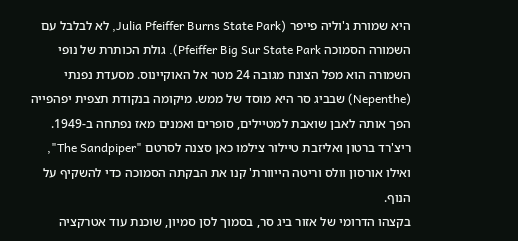היא שמורת ג'וליה פייפר (Julia Pfeiffer Burns State Park, לא לבלבל עם השמורה הסמוכה Pfeiffer Big Sur State Park). גולת הכותרת של נופי השמורה הוא מפל הצונח מגובה 24 מטר אל האוקיינוס. מסעדת נפנתי (Nepenthe) שבביג סר היא מוסד של ממש. מיקומה בנקודת תצפית יפהפייה הפך אותה לאבן שואבת למטיילים, סופרים ואמנים מאז נפתחה ב-1949. ריצ'רד ברטון ואליזבת טיילור צילמו כאן סצנה לסרטם "The Sandpiper", ואילו אורסון וולס וריטה הייוורת' קנו את הבקתה הסמוכה כדי להשקיף על הנוף.
בקצהו הדרומי של אזור ביג סר, בסמוך לסן סמיון, שוכנת עוד אטרקציה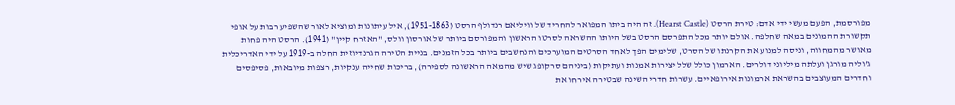מפורסמת, הפעם מעשי ידי אדם: טירת הרסט (Hearst Castle). זה היה ביתו המפואר להחריד של וויליאם רנדולף הרסט (1951-1863), איל עיתונות ומוציא לאור שהשפיע רבות על אופי תקשורת ההמונים במאה שחלפה. אולם יותר מכל התפרסם הרסט בשל היותו ההשראה לסרטו הראשון והמפורסם ביותר של אורסון וולס, "האזרח קיין" (1941). הרסט היה פחות מאושר מהמחווה, וניסה למנוע את הקרנתו של הסרט, שלימים הפך לאחד הסרטים המוערכים והנחשבים ביותר בכל הזמנים. בניית הטירה הגרנדיוזית החלה ב-1919 על ידי האדריכלית ג'וליה מורגן ועלתה מיליוני דולרים. הארמון כולל שלל יצירות אמנות ועתיקות (ביניהם סרקופג שיש מהמאה הראשונה לספירה), בריכות שחייה ענקיות, רצפות מיובאות, פסיפסים וחדרים המעוצבים בהשראת ארמונות אירופאיים. עשרות חדרי השינה שבטירה אירחו את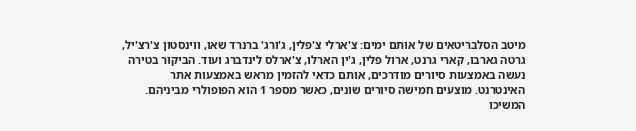מיטב הסלבריטאים של אותם ימים: צ'ארלי צ'פלין, ג'ורג' ברנרד שאו, ווינסטון צ'רצ'יל, גרטה גארבו, קארי גרנט, ארול פלין, ג'ין הארלו, צ'ארלס לינדברג ועוד. הביקור בטירה נעשה באמצעות סיורים מודרכים, אותם כדאי להזמין מראש באמצעות אתר האינטרנט. מוצעים חמישה סיורים שונים, כאשר מספר 1 הוא הפופולרי מביניהם.
המשיכו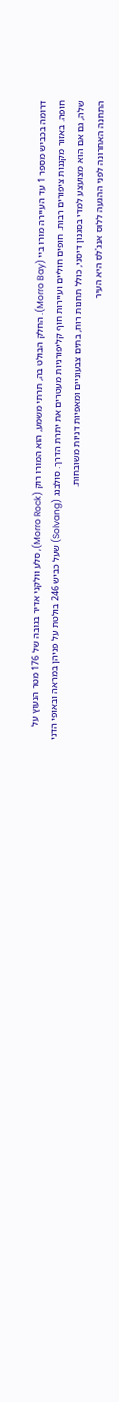דרומה בכביש מספר 1 עד העיירה מורו ביי (Morro Bay). החלק הבולט בה, תרתי משמע, הוא המורו רוק (Morro Rock), סלע וולקני אדיר בגובה של 176 מטר הנעוץ על חופה. באזור מקננות ציפורים רבות. חופים חוליים ועיירות חוף קליפורניות מעטרים את יתרת הדרך. סולבנג (Solvang) שעל כביש 246 בולטת על פניהן במראה ובאופי הדני שלה, גם אם הוא מצועצע למדי בסגנון דיסני, כולל תחנות רוח, בתים צבעוניים ומאפיות דניות משובחות.
התחנה האחרונה לפני ההגעה ללוס אנג'לס היא העיר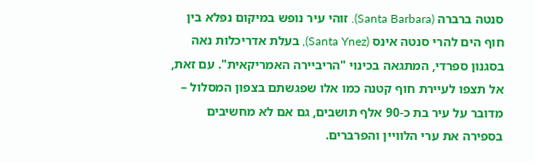סנטה ברברה (Santa Barbara). זוהי עיר נופש במיקום נפלא בין חוף הים להרי סנטה אינס (Santa Ynez), בעלת אדריכלות נאה בסגנון ספרדי, המתגאה בכינוי "הריביירה האמריקאית". עם זאת, אל תצפו לעיירת חוף קטנה כמו אלו שפגשתם בצפון המסלול – מדובר על עיר בת כ-90 אלף תושבים, גם אם לא מחשיבים בספירה את ערי הלוויין והפרברים.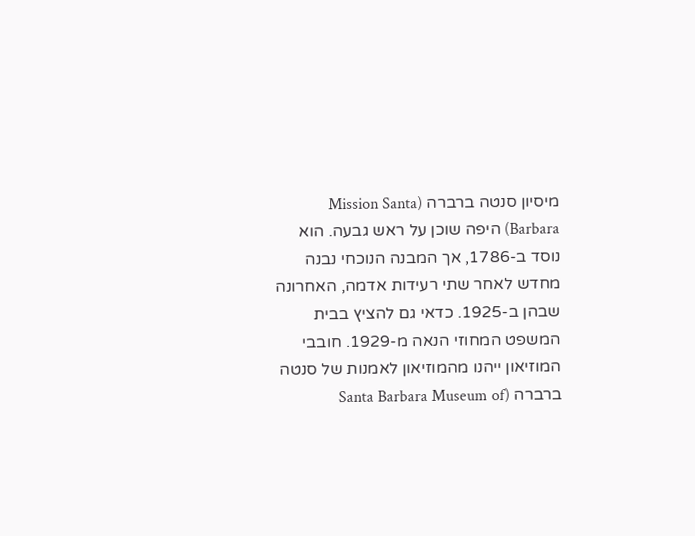מיסיון סנטה ברברה (Mission Santa Barbara) היפה שוכן על ראש גבעה. הוא נוסד ב-1786, אך המבנה הנוכחי נבנה מחדש לאחר שתי רעידות אדמה, האחרונה שבהן ב-1925. כדאי גם להציץ בבית המשפט המחוזי הנאה מ-1929. חובבי המוזיאון ייהנו מהמוזיאון לאמנות של סנטה ברברה (Santa Barbara Museum of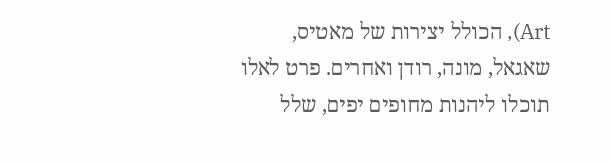Art), הכולל יצירות של מאטיס, שאגאל, מונה, רודן ואחרים. פרט לאלו תוכלו ליהנות מחופים יפים, שלל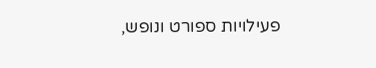פעילויות ספורט ונופש,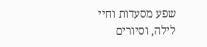שפע מסעדות וחיי לילה, וסיורים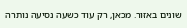שונים באזור. מכאן, רק עוד כשעה נסיעה נותרה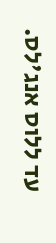עד ללוס אנג'לס.